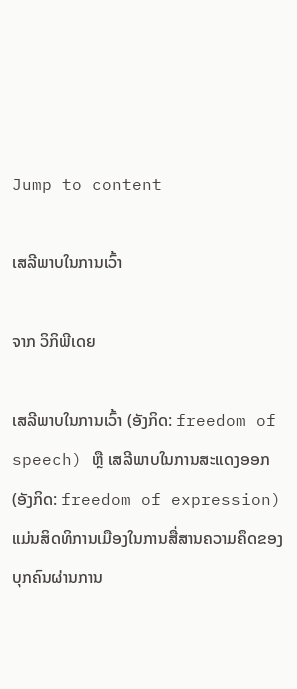Jump to content

ເສລີພາບໃນການເວົ້າ

ຈາກ ວິກິພີເດຍ

ເສລີພາບໃນການເວົ້າ (ອັງກິດ: freedom of speech) ຫຼື ເສລີພາບໃນການສະແດງອອກ (ອັງກິດ: freedom of expression) ແມ່ນສິດທິການເມືອງໃນການສື່ສານຄວາມຄຶດຂອງບຸກຄົນຜ່ານການ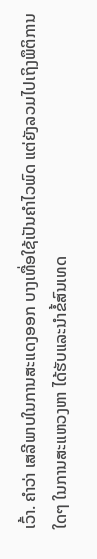ເວົ້າ. ຄຳວ່າ ເສລີພາບໃນການສະແດງອອກ ບາງເທື່ອໃຊ້ເປັນຄຳໄວພົດ ແຕ່ຍັງລວມໄປເຖິງພຶຕິການໃດໆ ໃນການສະແຫວງຫາ ໄດ້ຮັບແລະນຳຂໍ້ສົນເທດ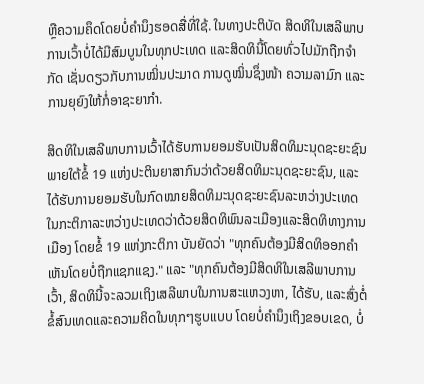ຫຼືຄວາມຄຶດໂດຍບໍ່ຄຳນຶງຮອດສື່ທີ່ໃຊ້. ໃນທາງປະຕິບັດ ສິດທິໃນເສລີພາບການເວົ້າບໍ່ໄດ້ມີສົມບູນໃນທຸກປະເທດ ແລະສິດທິນີ້ໂດຍທົ່ວໄປມັກຖືກຈຳກັດ ເຊັ່ນດຽວກັບການໝິ່ນປະມາດ ການດູໝິ່ນຊຶ່ງໜ້າ ຄວາມລາມົກ ແລະການຍຸຍົງໃຫ້ກໍ່ອາຊະຍາກຳ.

ສິດທິໃນເສລີພາບການເວົ້າໄດ້ຮັບການຍອມຮັບເປັນສິດທິມະນຸດຊະຍະຊົນພາຍໃຕ້ຂໍ້ 19 ແຫ່ງປະຕິນຍາສາກົນວ່າດ້ວຍສິດທິມະນຸດຊະຍະຊົນ, ແລະໄດ້ຮັບການຍອມຮັບໃນກົດໝາຍສິດທິມະນຸດຊະຍະຊົນລະຫວ່າງປະເທດໃນກະຕິກາລະຫວ່າງປະເທດວ່າດ້ວຍສິດທິພົນລະເມືອງແລະສິດທິທາງການເມືອງ ໂດຍຂໍ້ 19 ແຫ່ງກະຕິກາ ບັນຍັດວ່າ "ທຸກຄົນຕ້ອງມີສິດທິອອກຄຳເຫັນໂດຍບໍ່ຖືກແຊກແຊງ." ແລະ "ທຸກຄົນຕ້ອງມີສິດທິໃນເສລີພາບການເວົ້າ, ສິດທິນີ້ຈະລວມເຖິງເສລີພາບໃນການສະແຫວງຫາ, ໄດ້ຮັບ, ແລະສົ່ງຕໍ່ຂໍ້ສົນເທດແລະຄວາມຄິດໃນທຸກໆຮູບແບບ ໂດຍບໍ່ຄຳນຶງເຖິງຂອບເຂດ, ບໍ່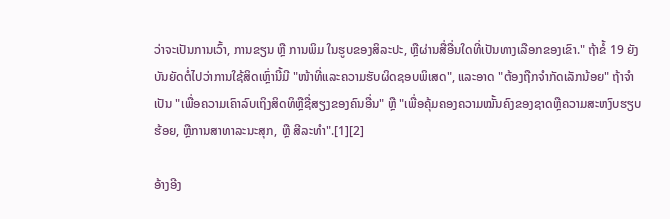ວ່າຈະເປັນການເວົ້າ, ການຂຽນ ຫຼື ການພິມ ໃນຮູບຂອງສິລະປະ, ຫຼືຜ່ານສື່ອື່ນໃດທີ່ເປັນທາງເລືອກຂອງເຂົາ." ຖ້າຂໍ້ 19 ຍັງບັນຍັດຕໍ່ໄປວ່າການໃຊ້ສິດເຫຼົ່ານີ້ມີ "ໜ້າທີ່ແລະຄວາມຮັບຜິດຊອບພິເສດ", ແລະອາດ "ຕ້ອງຖືກຈຳກັດເລັກນ້ອຍ" ຖ້າຈຳເປັນ "ເພື່ອຄວາມເຄົາລົບເຖິງສິດທິຫຼືຊື່ສຽງຂອງຄົນອື່ນ" ຫຼື "ເພື່ອຄຸ້ມຄອງຄວາມໝັ້ນຄົງຂອງຊາດຫຼືຄວາມສະຫງົບຮຽບຮ້ອຍ, ຫຼືການສາທາລະນະສຸກ, ຫຼື ສີລະທຳ".[1][2]

ອ້າງອີງ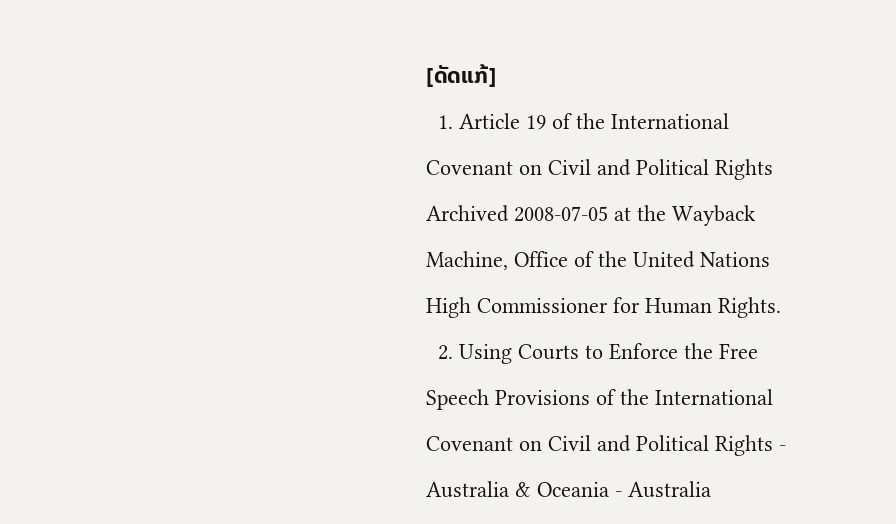[ດັດແກ້]
  1. Article 19 of the International Covenant on Civil and Political Rights Archived 2008-07-05 at the Wayback Machine, Office of the United Nations High Commissioner for Human Rights.
  2. Using Courts to Enforce the Free Speech Provisions of the International Covenant on Civil and Political Rights - Australia & Oceania - Australia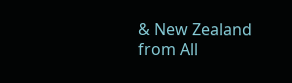& New Zealand from All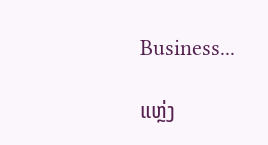Business...

ແຫຼ່ງ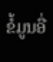ຂໍ້ມູນອື່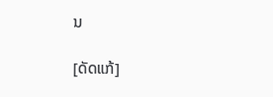ນ

[ດັດແກ້]